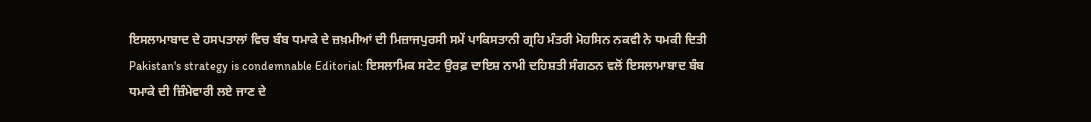ਇਸਲਾਮਾਬਾਦ ਦੇ ਹਸਪਤਾਲਾਂ ਵਿਚ ਬੰਬ ਧਮਾਕੇ ਦੇ ਜ਼ਖ਼ਮੀਆਂ ਦੀ ਮਿਜ਼ਾਜਪੁਰਸੀ ਸਮੇਂ ਪਾਕਿਸਤਾਨੀ ਗ੍ਰਹਿ ਮੰਤਰੀ ਮੋਹਸਿਨ ਨਕਵੀ ਨੇ ਧਮਕੀ ਦਿਤੀ
Pakistan's strategy is condemnable Editorial: ਇਸਲਾਮਿਕ ਸਟੇਟ ਉਰਫ਼ ਦਾਇਸ਼ ਨਾਮੀ ਦਹਿਸ਼ਤੀ ਸੰਗਠਨ ਵਲੋਂ ਇਸਲਾਮਾਬਾਦ ਬੰਬ ਧਮਾਕੇ ਦੀ ਜ਼ਿੰਮੇਵਾਰੀ ਲਏ ਜਾਣ ਦੇ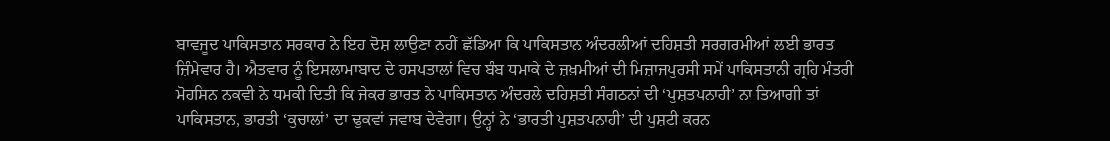ਬਾਵਜੂਦ ਪਾਕਿਸਤਾਨ ਸਰਕਾਰ ਨੇ ਇਹ ਦੋਸ਼ ਲਾਉਣਾ ਨਹੀਂ ਛੱਡਿਆ ਕਿ ਪਾਕਿਸਤਾਨ ਅੰਦਰਲੀਆਂ ਦਹਿਸ਼ਤੀ ਸਰਗਰਮੀਆਂ ਲਈ ਭਾਰਤ ਜ਼ਿੰਮੇਵਾਰ ਹੈ। ਐਤਵਾਰ ਨੂੰ ਇਸਲਾਮਾਬਾਦ ਦੇ ਹਸਪਤਾਲਾਂ ਵਿਚ ਬੰਬ ਧਮਾਕੇ ਦੇ ਜ਼ਖ਼ਮੀਆਂ ਦੀ ਮਿਜ਼ਾਜਪੁਰਸੀ ਸਮੇਂ ਪਾਕਿਸਤਾਨੀ ਗ੍ਰਹਿ ਮੰਤਰੀ ਮੋਹਸਿਨ ਨਕਵੀ ਨੇ ਧਮਕੀ ਦਿਤੀ ਕਿ ਜੇਕਰ ਭਾਰਤ ਨੇ ਪਾਕਿਸਤਾਨ ਅੰਦਰਲੇ ਦਹਿਸ਼ਤੀ ਸੰਗਠਨਾਂ ਦੀ ‘ਪੁਸ਼ਤਪਨਾਹੀ’ ਨਾ ਤਿਆਗੀ ਤਾਂ ਪਾਕਿਸਤਾਨ, ਭਾਰਤੀ ‘ਕੁਚਾਲਾਂ’ ਦਾ ਢੁਕਵਾਂ ਜਵਾਬ ਦੇਵੇਗਾ। ਉਨ੍ਹਾਂ ਨੇ ‘ਭਾਰਤੀ ਪੁਸ਼ਤਪਨਾਹੀ’ ਦੀ ਪੁਸ਼ਟੀ ਕਰਨ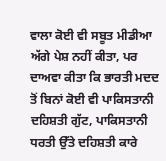ਵਾਲਾ ਕੋਈ ਵੀ ਸਬੂਤ ਮੀਡੀਆ ਅੱਗੇ ਪੇਸ਼ ਨਹੀਂ ਕੀਤਾ, ਪਰ ਦਾਅਵਾ ਕੀਤਾ ਕਿ ਭਾਰਤੀ ਮਦਦ ਤੋਂ ਬਿਨਾਂ ਕੋਈ ਵੀ ਪਾਕਿਸਤਾਨੀ ਦਹਿਸ਼ਤੀ ਗੁੱਟ, ਪਾਕਿਸਤਾਨੀ ਧਰਤੀ ਉੱਤੇ ਦਹਿਸ਼ਤੀ ਕਾਰੇ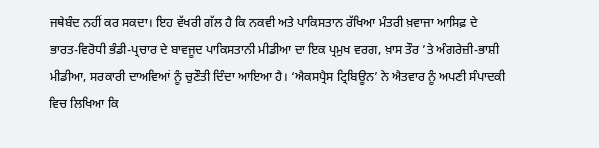ਜਥੇਬੰਦ ਨਹੀਂ ਕਰ ਸਕਦਾ। ਇਹ ਵੱਖਰੀ ਗੱਲ ਹੈ ਕਿ ਨਕਵੀ ਅਤੇ ਪਾਕਿਸਤਾਨ ਰੱਖਿਆ ਮੰਤਰੀ ਖ਼ਵਾਜਾ ਆਸਿਫ਼ ਦੇ ਭਾਰਤ-ਵਿਰੋਧੀ ਭੰਡੀ-ਪ੍ਰਚਾਰ ਦੇ ਬਾਵਜੂਦ ਪਾਕਿਸਤਾਨੀ ਮੀਡੀਆ ਦਾ ਇਕ ਪ੍ਰਮੁਖ ਵਰਗ, ਖ਼ਾਸ ਤੌਰ ’ਤੇ ਅੰਗਰੇਜ਼ੀ-ਭਾਸ਼ੀ ਮੀਡੀਆ, ਸਰਕਾਰੀ ਦਾਅਵਿਆਂ ਨੂੰ ਚੁਣੌਤੀ ਦਿੰਦਾ ਆਇਆ ਹੈ। ‘ਐਕਸਪ੍ਰੈਸ ਟ੍ਰਿਬਿਊਨ’ ਨੇ ਐਤਵਾਰ ਨੂੰ ਅਪਣੀ ਸੰਪਾਦਕੀ ਵਿਚ ਲਿਖਿਆ ਕਿ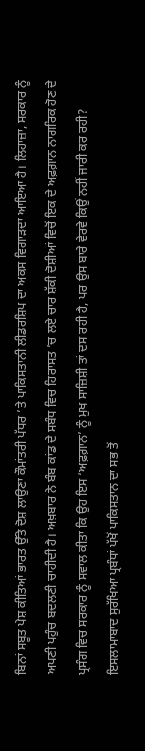ਬਿਨਾਂ ਸਬੂਤ ਪੇਸ਼ ਕੀਤਿਆਂ ਭਾਰਤ ਉੱਤੇ ਦੋਸ਼ ਲਾਉਣਾ ਕੌਮਾਂਤਰੀ ਪੱਧਰ ’ਤੇ ਪਾਕਿਸਤਾਨੀ ਲੀਡਰਸ਼ਿਪ ਦਾ ਅਕਸ ਵਿਗਾੜਦਾ ਆਇਆ ਹੈ। ਲਿਹਾਜ਼ਾ, ਸਰਕਾਰ ਨੂੰ ਅਪਣੀ ਪਹੁੰਚ ਬਦਲਣੀ ਚਾਹੀਦੀ ਹੈ। ਅਖ਼ਬਾਰ ਨੇ ਬੰਬ ਕਾਂਡ ਦੇ ਸਬੰਧ ਵਿਚ ਹਿਰਾਸਤ ’ਚ ਲਏ ਚਾਰ ਸ਼ੱਕੀ ਦੋਸ਼ੀਆਂ ਵਿਚੋਂ ਇਕ ਦੇ ਅਫ਼ਗ਼ਾਨ ਨਾਗਰਿਕ ਹੋਣ ਦੇ ਪ੍ਰਸੰਗ ਵਿਚ ਸਰਕਾਰ ਨੂੰ ਸਵਾਲ ਕੀਤਾ ਕਿ ਉਹ ਇਸ ‘ਅਫ਼ਗ਼ਾਨ’ ਨੂੰ ਮੁਖ ਸਾਜ਼ਿਸ਼ੀ ਤਾਂ ਦਸ ਰਹੀ ਹੈ, ਪਰ ਉਸ ਬਾਰੇ ਵੇਰਵੇ ਕਿਉਂ ਨਹੀਂ ਜਾਰੀ ਕਰ ਰਹੀ?
ਇਸਲਾਮਾਬਾਦ ਸੁਰੱਖਿਆ ਪ੍ਰਬੰਧਾਂ ਪੱਖੋਂ ਪਾਕਿਸਤਾਨ ਦਾ ਸਭ ਤੋਂ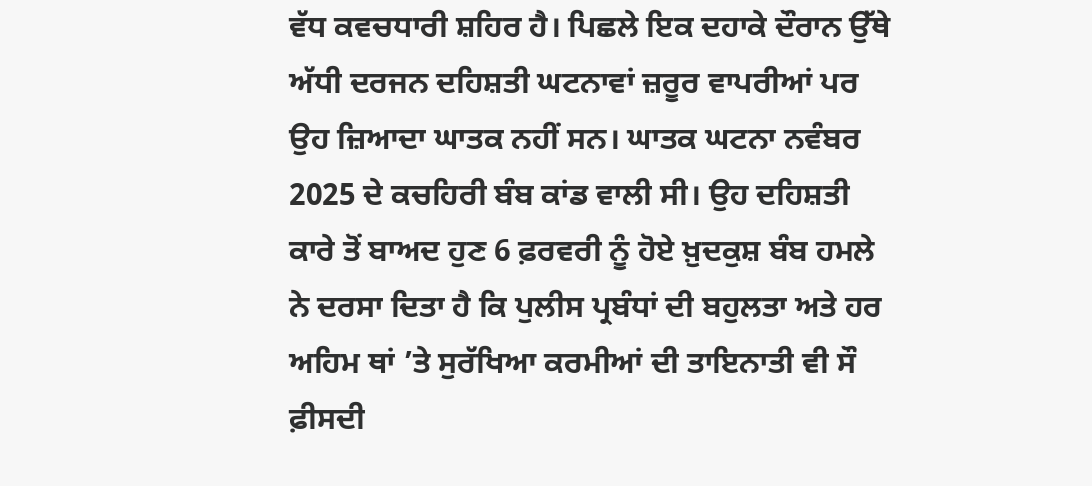ਵੱਧ ਕਵਚਧਾਰੀ ਸ਼ਹਿਰ ਹੈ। ਪਿਛਲੇ ਇਕ ਦਹਾਕੇ ਦੌਰਾਨ ਉੱਥੇ ਅੱਧੀ ਦਰਜਨ ਦਹਿਸ਼ਤੀ ਘਟਨਾਵਾਂ ਜ਼ਰੂਰ ਵਾਪਰੀਆਂ ਪਰ ਉਹ ਜ਼ਿਆਦਾ ਘਾਤਕ ਨਹੀਂ ਸਨ। ਘਾਤਕ ਘਟਨਾ ਨਵੰਬਰ 2025 ਦੇ ਕਚਹਿਰੀ ਬੰਬ ਕਾਂਡ ਵਾਲੀ ਸੀ। ਉਹ ਦਹਿਸ਼ਤੀ ਕਾਰੇ ਤੋਂ ਬਾਅਦ ਹੁਣ 6 ਫ਼ਰਵਰੀ ਨੂੰ ਹੋਏ ਖ਼ੁਦਕੁਸ਼ ਬੰਬ ਹਮਲੇ ਨੇ ਦਰਸਾ ਦਿਤਾ ਹੈ ਕਿ ਪੁਲੀਸ ਪ੍ਰਬੰਧਾਂ ਦੀ ਬਹੁਲਤਾ ਅਤੇ ਹਰ ਅਹਿਮ ਥਾਂ ’ਤੇ ਸੁਰੱਖਿਆ ਕਰਮੀਆਂ ਦੀ ਤਾਇਨਾਤੀ ਵੀ ਸੌ ਫ਼ੀਸਦੀ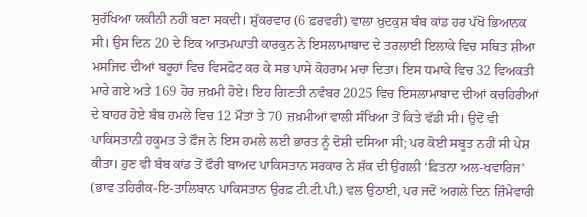ਸੁਰੱਖਿਆ ਯਕੀਨੀ ਨਹੀਂ ਬਣਾ ਸਕਦੀ। ਸ਼ੁੱਕਰਵਾਰ (6 ਫ਼ਰਵਰੀ) ਵਾਲਾ ਖ਼ੁਦਕੁਸ਼ ਬੰਬ ਕਾਂਡ ਹਰ ਪੱਖੋਂ ਭਿਆਨਕ ਸੀ। ਉਸ ਦਿਨ 20 ਦੇ ਇਕ ਆਤਮਘਾਤੀ ਕਾਰਕੁਨ ਨੇ ਇਸਲਾਮਾਬਾਦ ਦੇ ਤਰਲਾਈ ਇਲਾਕੇ ਵਿਚ ਸਥਿਤ ਸ਼ੀਆ ਮਸਜਿਦ ਦੀਆਂ ਬਰੂਹਾਂ ਵਿਚ ਵਿਸਫ਼ੋਟ ਕਰ ਕੇ ਸਭ ਪਾਸੇ ਕੋਹਰਾਮ ਮਚਾ ਦਿਤਾ। ਇਸ ਧਮਾਕੇ ਵਿਚ 32 ਵਿਅਕਤੀ ਮਾਰੇ ਗਏ ਅਤੇ 169 ਹੋਰ ਜ਼ਖ਼ਮੀ ਹੋਏ। ਇਹ ਗਿਣਤੀ ਨਵੰਬਰ 2025 ਵਿਚ ਇਸਲਾਮਾਬਾਦ ਦੀਆਂ ਕਚਹਿਰੀਆਂ ਦੇ ਬਾਹਰ ਹੋਏ ਬੰਬ ਹਮਲੇ ਵਿਚ 12 ਮੌਤਾਂ ਤੇ 70 ਜ਼ਖ਼ਮੀਆਂ ਵਾਲੀ ਸੰਖਿਆ ਤੋਂ ਕਿਤੇ ਵੱਡੀ ਸੀ। ਉਦੋਂ ਵੀ ਪਾਕਿਸਤਾਨੀ ਹਕੂਮਤ ਤੇ ਫ਼ੌਜ ਨੇ ਇਸ ਹਮਲੇ ਲਈ ਭਾਰਤ ਨੂੰ ਦੋਸ਼ੀ ਦਸਿਆ ਸੀ; ਪਰ ਕੋਈ ਸਬੂਤ ਨਹੀਂ ਸੀ ਪੇਸ਼ ਕੀਤਾ। ਹੁਣ ਵੀ ਬੰਬ ਕਾਂਡ ਤੋਂ ਫੌਰੀ ਬਾਅਦ ਪਾਕਿਸਤਾਨ ਸਰਕਾਰ ਨੇ ਸ਼ੱਕ ਦੀ ਉਂਗਲੀ ‘ਫ਼ਿਤਨਾ ਅਲ-ਖਵਾਰਿਜ’ (ਭਾਵ ਤਹਿਰੀਕ-ਇ-ਤਾਲਿਬਾਨ ਪਾਕਿਸਤਾਨ ਉਰਫ਼ ਟੀ.ਟੀ.ਪੀ.) ਵਲ ਉਠਾਈ, ਪਰ ਜਦੋਂ ਅਗਲੇ ਦਿਨ ਜ਼ਿੰਮੇਵਾਰੀ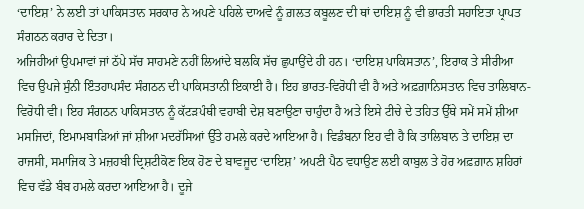‘ਦਾਇਸ਼’ ਨੇ ਲਈ ਤਾਂ ਪਾਕਿਸਤਾਨ ਸਰਕਾਰ ਨੇ ਅਪਣੇ ਪਹਿਲੇ ਦਾਅਵੇ ਨੂੰ ਗ਼ਲਤ ਕਬੂਲਣ ਦੀ ਥਾਂ ਦਾਇਸ਼ ਨੂੰ ਵੀ ਭਾਰਤੀ ਸਹਾਇਤਾ ਪ੍ਰਾਪਤ ਸੰਗਠਨ ਕਰਾਰ ਦੇ ਦਿਤਾ।
ਅਜਿਹੀਆਂ ਉਪਮਾਵਾਂ ਜਾਂ ਠੱਪੇ ਸੱਚ ਸਾਹਮਣੇ ਨਹੀਂ ਲਿਆਂਦੇ ਬਲਕਿ ਸੱਚ ਛੁਪਾਉਂਦੇ ਹੀ ਹਨ। ‘ਦਾਇਸ਼ ਪਾਕਿਸਤਾਨ’, ਇਰਾਕ ਤੇ ਸੀਰੀਆ ਵਿਚ ਉਪਜੇ ਸੁੰਨੀ ਇੰਤਹਾਪਸੰਦ ਸੰਗਠਨ ਦੀ ਪਾਕਿਸਤਾਨੀ ਇਕਾਈ ਹੈ। ਇਹ ਭਾਰਤ-ਵਿਰੋਧੀ ਵੀ ਹੈ ਅਤੇ ਅਫ਼ਗ਼ਾਨਿਸਤਾਨ ਵਿਚ ਤਾਲਿਬਾਨ-ਵਿਰੋਧੀ ਵੀ। ਇਹ ਸੰਗਠਨ ਪਾਕਿਸਤਾਨ ਨੂੰ ਕੱਟੜਪੰਥੀ ਵਹਾਬੀ ਦੇਸ਼ ਬਣਾਉਣਾ ਚਾਹੁੰਦਾ ਹੈ ਅਤੇ ਇਸੇ ਟੀਚੇ ਦੇ ਤਹਿਤ ਉੱਥੇ ਸਮੇਂ ਸਮੇਂ ਸ਼ੀਆ ਮਸਜਿਦਾਂ, ਇਮਾਮਬਾੜਿਆਂ ਜਾਂ ਸ਼ੀਆ ਮਦਰੱਸਿਆਂ ਉੱਤੇ ਹਮਲੇ ਕਰਦੇ ਆਇਆ ਹੈ। ਵਿਡੰਬਨਾ ਇਹ ਵੀ ਹੈ ਕਿ ਤਾਲਿਬਾਨ ਤੇ ਦਾਇਸ਼ ਦਾ ਰਾਜਸੀ, ਸਮਾਜਿਕ ਤੇ ਮਜ਼ਹਬੀ ਦ੍ਰਿਸ਼ਟੀਕੋਣ ਇਕ ਹੋਣ ਦੇ ਬਾਵਜੂਦ ‘ਦਾਇਸ਼’ ਅਪਣੀ ਪੈਠ ਵਧਾਉਣ ਲਈ ਕਾਬੁਲ ਤੇ ਹੋਰ ਅਫ਼ਗ਼ਾਨ ਸ਼ਹਿਰਾਂ ਵਿਚ ਵੱਡੇ ਬੰਬ ਹਮਲੇ ਕਰਦਾ ਆਇਆ ਹੈ। ਦੂਜੇ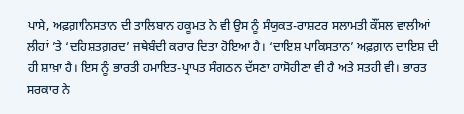ਪਾਸੇ, ਅਫ਼ਗ਼ਾਨਿਸਤਾਨ ਦੀ ਤਾਲਿਬਾਨ ਹਕੂਮਤ ਨੇ ਵੀ ਉਸ ਨੂੰ ਸੰਯੁਕਤ-ਰਾਸ਼ਟਰ ਸਲਾਮਤੀ ਕੌਂਸਲ ਵਾਲੀਆਂ ਲੀਹਾਂ ’ਤੇ ‘ਦਹਿਸ਼ਤਗ਼ਰਦ’ ਜਥੇਬੰਦੀ ਕਰਾਰ ਦਿਤਾ ਹੋਇਆ ਹੈ। ‘ਦਾਇਸ਼ ਪਾਕਿਸਤਾਨ’ ਅਫ਼ਗ਼ਾਨ ਦਾਇਸ਼ ਦੀ ਹੀ ਸ਼ਾਖ਼ਾ ਹੈ। ਇਸ ਨੂੰ ਭਾਰਤੀ ਹਮਾਇਤ-ਪ੍ਰਾਪਤ ਸੰਗਠਨ ਦੱਸਣਾ ਹਾਸੋਹੀਣਾ ਵੀ ਹੈ ਅਤੇ ਸਤਹੀ ਵੀ। ਭਾਰਤ ਸਰਕਾਰ ਨੇ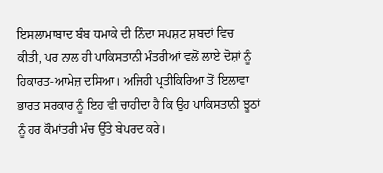ਇਸਲਾਮਾਬਾਦ ਬੰਬ ਧਮਾਕੇ ਦੀ ਨਿੰਦਾ ਸਪਸ਼ਟ ਸ਼ਬਦਾਂ ਵਿਚ ਕੀਤੀ, ਪਰ ਨਾਲ ਹੀ ਪਾਕਿਸਤਾਨੀ ਮੰਤਰੀਆਂ ਵਲੋਂ ਲਾਏ ਦੋਸ਼ਾਂ ਨੂੰ ਹਿਕਾਰਤ-ਆਮੇਜ਼ ਦਸਿਆ। ਅਜਿਹੀ ਪ੍ਰਤੀਕਿਰਿਆ ਤੋਂ ਇਲਾਵਾ ਭਾਰਤ ਸਰਕਾਰ ਨੂੰ ਇਹ ਵੀ ਚਾਹੀਦਾ ਹੈ ਕਿ ਉਹ ਪਾਕਿਸਤਾਨੀ ਝੂਠਾਂ ਨੂੰ ਹਰ ਕੌਮਾਂਤਰੀ ਮੰਚ ਉੱਤੇ ਬੇਪਰਦ ਕਰੇ।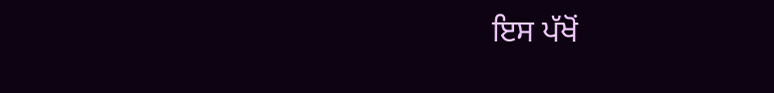ਇਸ ਪੱਖੋਂ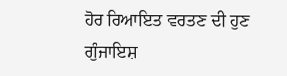ਹੋਰ ਰਿਆਇਤ ਵਰਤਣ ਦੀ ਹੁਣ ਗੁੰਜਾਇਸ਼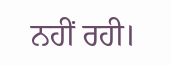ਨਹੀਂ ਰਹੀ।